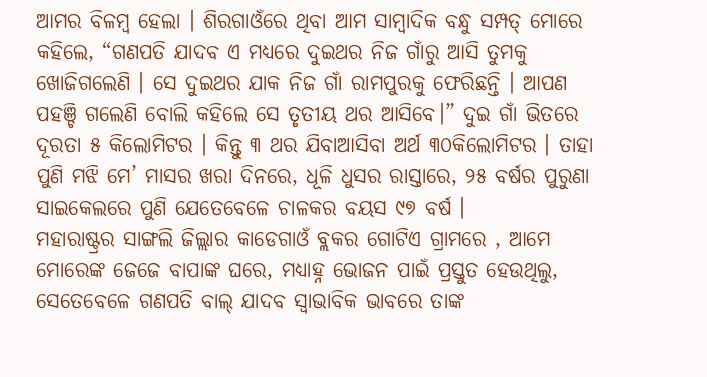ଆମର ବିଳମ୍ବ ହେଲା । ଶିରଗାଓଁରେ ଥିବା ଆମ ସାମ୍ବାଦିକ ବନ୍ଧୁ ସମ୍ପତ୍ ମୋରେ କହିଲେ, “ଗଣପତି ଯାଦବ ଏ ମଧ୍ୟରେ ଦୁଇଥର ନିଜ ଗାଁରୁ ଆସି ତୁମକୁ ଖୋଜିଗଲେଣି । ସେ ଦୁଇଥର ଯାକ ନିଜ ଗାଁ ରାମପୁରକୁ ଫେରିଛନ୍ତି । ଆପଣ ପହଞ୍ଚି ଗଲେଣି ବୋଲି କହିଲେ ସେ ତୃତୀୟ ଥର ଆସିବେ।” ଦୁଇ ଗାଁ ଭିତରେ ଦୂରତା ୫ କିଲୋମିଟର । କିନ୍ତୁ ୩ ଥର ଯିବାଆସିବା ଅର୍ଥ ୩୦କିଲୋମିଟର । ତାହା ପୁଣି ମଝି ମେ’ ମାସର ଖରା ଦିନରେ, ଧୂଳି ଧୁସର ରାସ୍ତାରେ, ୨୫ ବର୍ଷର ପୁରୁଣା ସାଇକେଲରେ ପୁଣି ଯେତେବେଳେ ଚାଳକର ବୟସ ୯୭ ବର୍ଷ ।
ମହାରାଷ୍ଟ୍ରର ସାଙ୍ଗଲି ଜିଲ୍ଲାର କାଡେଗାଓଁ ବ୍ଲକର ଗୋଟିଏ ଗ୍ରାମରେ , ଆମେ ମୋରେଙ୍କ ଜେଜେ ବାପାଙ୍କ ଘରେ, ମଧ୍ୟାହ୍ନ ଭୋଜନ ପାଇଁ ପ୍ରସ୍ତୁତ ହେଉଥିଲୁ, ସେତେବେଳେ ଗଣପତି ବାଲ୍ ଯାଦବ ସ୍ୱାଭାବିକ ଭାବରେ ତାଙ୍କ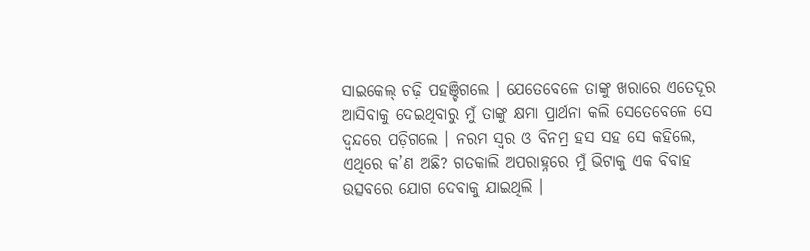ସାଇକେଲ୍ ଚଢ଼ି ପହଞ୍ଚିଗଲେ । ଯେତେବେଳେ ତାଙ୍କୁ ଖରାରେ ଏତେଦୂର ଆସିବାକୁ ଦେଇଥିବାରୁ ମୁଁ ତାଙ୍କୁ କ୍ଷମା ପ୍ରାର୍ଥନା କଲି ସେତେବେଳେ ସେ ଦ୍ୱନ୍ଦରେ ପଡ଼ିଗଲେ । ନରମ ସ୍ୱର ଓ ବିନମ୍ର ହସ ସହ ସେ କହିଲେ, ଏଥିରେ କ’ଣ ଅଛି? ଗତକାଲି ଅପରାହ୍ନରେ ମୁଁ ଭିଟାକୁ ଏକ ବିବାହ ଉତ୍ସବରେ ଯୋଗ ଦେବାକୁ ଯାଇଥିଲି ।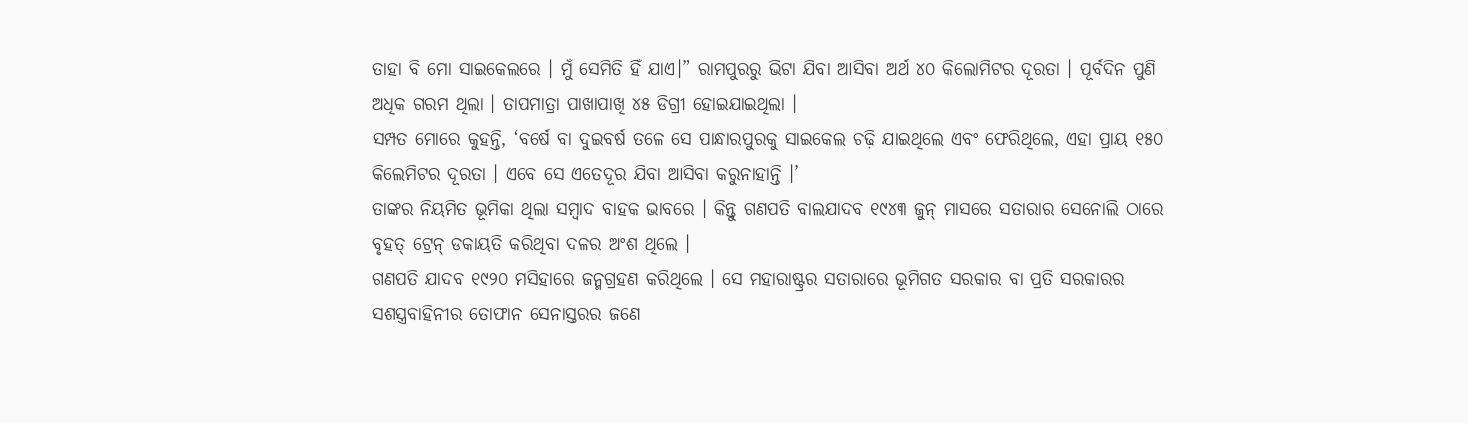ତାହା ବି ମୋ ସାଇକେଲରେ । ମୁଁ ସେମିତି ହିଁ ଯାଏ।” ରାମପୁରରୁ ଭିଟା ଯିବା ଆସିବା ଅର୍ଥ ୪୦ କିଲୋମିଟର ଦୂରତା । ପୂର୍ବଦିନ ପୁଣି ଅଧିକ ଗରମ ଥିଲା । ତାପମାତ୍ରା ପାଖାପାଖି ୪୫ ଡିଗ୍ରୀ ହୋଇଯାଇଥିଲା ।
ସମ୍ପତ ମୋରେ କୁହନ୍ତି, ‘ବର୍ଷେ ବା ଦୁଇବର୍ଷ ତଳେ ସେ ପାନ୍ଧାରପୁରକୁ ସାଇକେଲ ଚଢ଼ି ଯାଇଥିଲେ ଏବଂ ଫେରିଥିଲେ, ଏହା ପ୍ରାୟ ୧୫୦ କିଲେମିଟର ଦୂରତା । ଏବେ ସେ ଏତେଦୂର ଯିବା ଆସିବା କରୁନାହାନ୍ତି ।’
ତାଙ୍କର ନିୟମିତ ଭୂମିକା ଥିଲା ସମ୍ବାଦ ବାହକ ଭାବରେ । କିନ୍ତୁ ଗଣପତି ବାଲଯାଦବ ୧୯୪୩ ଜୁନ୍ ମାସରେ ସତାରାର ସେନୋଲି ଠାରେ ବୃହତ୍ ଟ୍ରେନ୍ ଡକାୟତି କରିଥିବା ଦଳର ଅଂଶ ଥିଲେ ।
ଗଣପତି ଯାଦବ ୧୯୨୦ ମସିହାରେ ଜନ୍ମଗ୍ରହଣ କରିଥିଲେ । ସେ ମହାରାଷ୍ଟ୍ରର ସତାରାରେ ଭୂମିଗତ ସରକାର ବା ପ୍ରତି ସରକାରର ସଶସ୍ତ୍ରବାହିନୀର ତୋଫାନ ସେନାସ୍ତରର ଜଣେ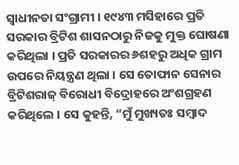ସ୍ୱାଧୀନତା ସଂଗ୍ରାମୀ । ୧୯୪୩ ମସିହାରେ ପ୍ରତି ସରକାର ବ୍ରିଟିଶ ଶାସନଠାରୁ ନିଜକୁ ମୁକ୍ତ ଘୋଷଣା କରିଥିଲା । ପ୍ରତି ସରକାରର ୬ଶହରୁ ଅଧିକ ଗ୍ରାମ ଉପରେ ନିୟନ୍ତ୍ରଣ ଥିଲା । ସେ ତୋଫାନ ସେନାର ବ୍ରିଟିଶରାଜ୍ ବିରୋଧୀ ବିଦ୍ରୋହରେ ଅଂଶଗ୍ରହଣ କରିଥିଲେ । ସେ କୁହନ୍ତି, “ମୁଁ ମୁଖ୍ୟତଃ ସମ୍ବାଦ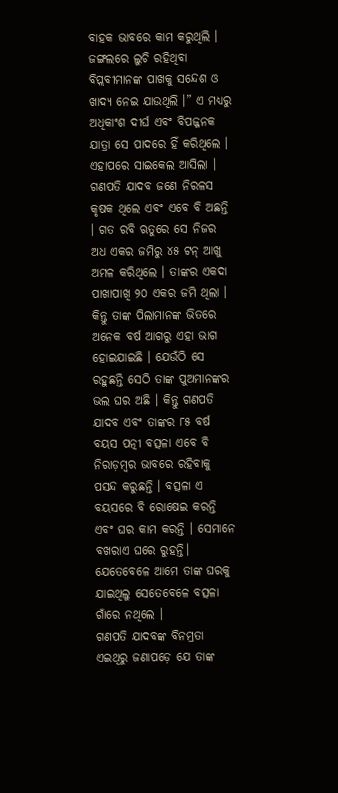ବାହକ ଭାବରେ କାମ କରୁଥିଲି । ଜଙ୍ଗଲରେ ଲୁଚି ରହିଥିବା ବିପ୍ଲବୀମାନଙ୍କ ପାଖକୁ ସନ୍ଦେଶ ଓ ଖାଦ୍ୟ ନେଇ ଯାଉଥିଲି ।” ଏ ମଧ୍ୟରୁ ଅଧିକାଂଶ ଦୀର୍ଘ ଏବଂ ବିପଜ୍ଜନକ ଯାତ୍ରା ସେ ପାଦରେ ହିଁ କରିଥିଲେ । ଏହାପରେ ସାଇକେଲ ଆସିଲା ।
ଗଣପତି ଯାଦବ ଜଣେ ନିରଳସ କୃଷକ ଥିଲେ ଏବଂ ଏବେ ବି ଅଛନ୍ତି । ଗତ ରବି ଋତୁରେ ସେ ନିଜର ଅଧ ଏକର ଜମିରୁ ୪୫ ଟନ୍ ଆଖୁ ଅମଳ କରିଥିଲେ । ତାଙ୍କର ଏକଦା ପାଖାପାଖି ୨୦ ଏକର ଜମି ଥିଲା । କିନ୍ତୁ ତାଙ୍କ ପିଲାମାନଙ୍କ ଭିତରେ ଅନେକ ବର୍ଷ ଆଗରୁ ଏହା ଭାଗ ହୋଇଯାଇଛି । ଯେଉଁଠି ସେ ରହୁଛନ୍ତି ସେଠି ତାଙ୍କ ପୁଅମାନଙ୍କର ଭଲ ଘର ଅଛି । କିନ୍ତୁ ଗଣପତି ଯାଦବ ଏବଂ ତାଙ୍କର ୮୫ ବର୍ଷ ବୟସ ପତ୍ନୀ ବତ୍ସଳା ଏବେ ବି ନିରାଡ଼ମ୍ବର ଭାବରେ ରହିବାକୁ ପସନ୍ଦ କରୁଛନ୍ତି । ବତ୍ସଳା ଏ ବୟସରେ ବି ରୋଷେଇ କରନ୍ତି ଏବଂ ଘର କାମ କରନ୍ତି । ସେମାନେ ବଖରାଏ ଘରେ ରୁହନ୍ତି। ଯେତେବେଳେ ଆମେ ତାଙ୍କ ଘରକୁ ଯାଇଥିଲୁ ସେତେବେଳେ ବତ୍ସଳା ଗାଁରେ ନଥିଲେ ।
ଗଣପତି ଯାଦବଙ୍କ ବିନମ୍ରତା ଏଇଥିରୁ ଜଣାପଡ଼େ ଯେ ତାଙ୍କ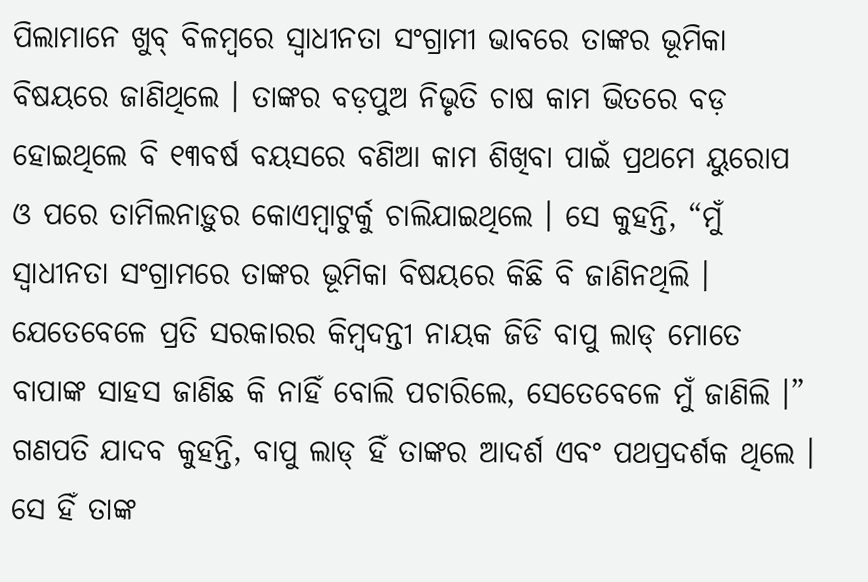ପିଲାମାନେ ଖୁବ୍ ବିଳମ୍ବରେ ସ୍ୱାଧୀନତା ସଂଗ୍ରାମୀ ଭାବରେ ତାଙ୍କର ଭୂମିକା ବିଷୟରେ ଜାଣିଥିଲେ । ତାଙ୍କର ବଡ଼ପୁଅ ନିଭୃତି ଚାଷ କାମ ଭିତରେ ବଡ଼ ହୋଇଥିଲେ ବି ୧୩ବର୍ଷ ବୟସରେ ବଣିଆ କାମ ଶିଖିବା ପାଇଁ ପ୍ରଥମେ ୟୁରୋପ ଓ ପରେ ତାମିଲନାଡ଼ୁର କୋଏମ୍ବାଟୁର୍କୁ ଚାଲିଯାଇଥିଲେ । ସେ କୁହନ୍ତି, “ମୁଁ ସ୍ୱାଧୀନତା ସଂଗ୍ରାମରେ ତାଙ୍କର ଭୂମିକା ବିଷୟରେ କିଛି ବି ଜାଣିନଥିଲି । ଯେତେବେଳେ ପ୍ରତି ସରକାରର କିମ୍ବଦନ୍ତୀ ନାୟକ ଜିଡି ବାପୁ ଲାଡ୍ ମୋତେ ବାପାଙ୍କ ସାହସ ଜାଣିଛ କି ନାହିଁ ବୋଲି ପଚାରିଲେ, ସେତେବେଳେ ମୁଁ ଜାଣିଲି ।” ଗଣପତି ଯାଦବ କୁହନ୍ତି, ବାପୁ ଲାଡ୍ ହିଁ ତାଙ୍କର ଆଦର୍ଶ ଏବଂ ପଥପ୍ରଦର୍ଶକ ଥିଲେ । ସେ ହିଁ ତାଙ୍କ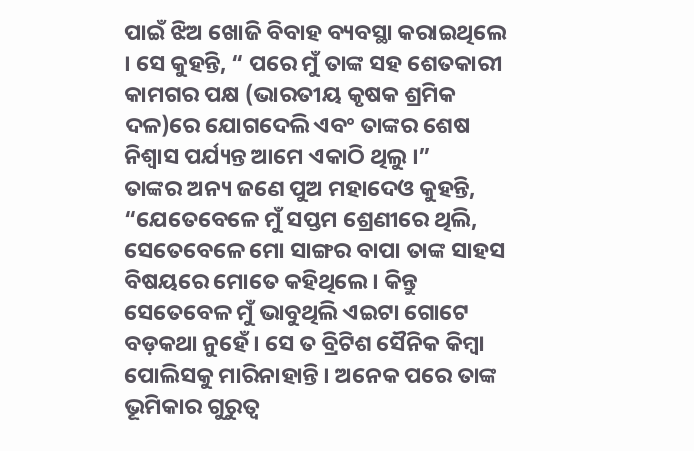ପାଇଁ ଝିଅ ଖୋଜି ବିବାହ ବ୍ୟବସ୍ଥା କରାଇଥିଲେ । ସେ କୁହନ୍ତି, “ ପରେ ମୁଁ ତାଙ୍କ ସହ ଶେତକାରୀ କାମଗର ପକ୍ଷ (ଭାରତୀୟ କୃଷକ ଶ୍ରମିକ ଦଳ)ରେ ଯୋଗଦେଲି ଏବଂ ତାଙ୍କର ଶେଷ ନିଶ୍ୱାସ ପର୍ଯ୍ୟନ୍ତ ଆମେ ଏକାଠି ଥିଲୁ ।”
ତାଙ୍କର ଅନ୍ୟ ଜଣେ ପୁଅ ମହାଦେଓ କୁହନ୍ତି, “ଯେତେବେଳେ ମୁଁ ସପ୍ତମ ଶ୍ରେଣୀରେ ଥିଲି, ସେତେବେଳେ ମୋ ସାଙ୍ଗର ବାପା ତାଙ୍କ ସାହସ ବିଷୟରେ ମୋତେ କହିଥିଲେ । କିନ୍ତୁ ସେତେବେଳ ମୁଁ ଭାବୁଥିଲି ଏଇଟା ଗୋଟେ ବଡ଼କଥା ନୁହେଁ । ସେ ତ ବ୍ରିଟିଶ ସୈନିକ କିମ୍ବା ପୋଲିସକୁ ମାରିନାହାନ୍ତି । ଅନେକ ପରେ ତାଙ୍କ ଭୂମିକାର ଗୁରୁତ୍ୱ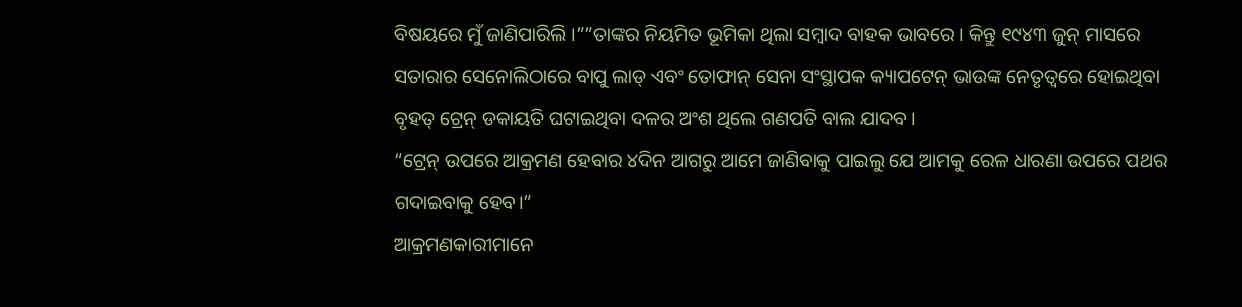ବିଷୟରେ ମୁଁ ଜାଣିପାରିଲି ।””ତାଙ୍କର ନିୟମିତ ଭୂମିକା ଥିଲା ସମ୍ବାଦ ବାହକ ଭାବରେ । କିନ୍ତୁ ୧୯୪୩ ଜୁନ୍ ମାସରେ ସତାରାର ସେନୋଲିଠାରେ ବାପୁ ଲାଡ୍ ଏବଂ ତୋଫାନ୍ ସେନା ସଂସ୍ଥାପକ କ୍ୟାପଟେନ୍ ଭାଉଙ୍କ ନେତୃତ୍ୱରେ ହୋଇଥିବା ବୃହତ୍ ଟ୍ରେନ୍ ଡକାୟତି ଘଟାଇଥିବା ଦଳର ଅଂଶ ଥିଲେ ଗଣପତି ବାଲ ଯାଦବ ।
“ଟ୍ରେନ୍ ଉପରେ ଆକ୍ରମଣ ହେବାର ୪ଦିନ ଆଗରୁ ଆମେ ଜାଣିବାକୁ ପାଇଲୁ ଯେ ଆମକୁ ରେଳ ଧାରଣା ଉପରେ ପଥର ଗଦାଇବାକୁ ହେବ।”
ଆକ୍ରମଣକାରୀମାନେ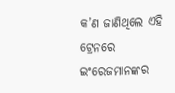କ’ଣ ଜାଣିଥିଲେ ଏହି ଟ୍ରେନରେ ଇଂରେଜମାନଙ୍କର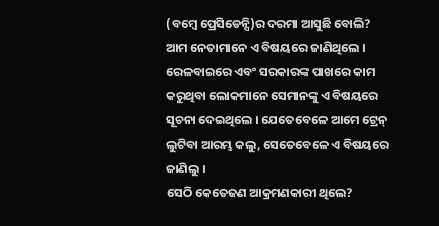(ବମ୍ବେ ପ୍ରେସିଡେନ୍ସି)ର ଦରମା ଆସୁଛି ବୋଲି? ଆମ ନେତାମାନେ ଏ ବିଷୟରେ ଜାଣିଥିଲେ । ରେଳବାଇରେ ଏବଂ ସରକାରଙ୍କ ପାଖରେ କାମ କରୁଥିବା ଲୋକମାନେ ସେମାନଙ୍କୁ ଏ ବିଷୟରେ ସୂଚନା ଦେଇଥିଲେ । ଯେତେବେଳେ ଆମେ ଟ୍ରେନ୍ ଲୁଟିବା ଆରମ୍ଭ କଲୁ, ସେତେବେଳେ ଏ ବିଷୟରେ ଜାଣିଲୁ ।
ସେଠି କେତେଜଣ ଆକ୍ରମଣକାରୀ ଥିଲେ?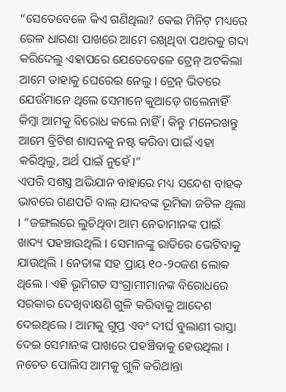“ସେତେବେଳେ କିଏ ଗଣିଥିଲା? କେଇ ମିନିଟ୍ ମଧ୍ୟରେ ରେଳ ଧାରଣା ପାଖରେ ଆମେ ରଖିଥିବା ପଥରକୁ ଗଦା କରିଦେଲୁ ଏହାପରେ ଯେତେବେଳେ ଟ୍ରେନ୍ ଅଟକିଲା ଆମେ ତାହାକୁ ଘେରେଇ ନେଲୁ । ଟ୍ରେନ୍ ଭିତରେ ଯେଉଁମାନେ ଥିଲେ ସେମାନେ କୁଆଡ଼େ ଗଲେନାହିଁ କିମ୍ବା ଆମକୁ ବିରୋଧ କଲେ ନାହିଁ । କିନ୍ତୁ ମନେରଖନ୍ତୁ ଆମେ ବ୍ରିଟିଶ ଶାସନକୁ ନଷ୍ଟ କରିବା ପାଇଁ ଏହା କରିଥିଲୁ, ଅର୍ଥ ପାଇଁ ନୁହେଁ ।”
ଏପରି ସଶସ୍ତ୍ର ଅଭିଯାନ ବାହାରେ ମଧ୍ୟ ସନ୍ଦେଶ ବାହକ ଭାବରେ ଗଣପତି ବାଲ୍ ଯାଦବଙ୍କ ଭୂମିକା ଜଟିଳ ଥିଲା । “ଜଙ୍ଗଲରେ ଲୁଚିଥିବା ଆମ ନେତାମାନଙ୍କ ପାଇଁ ଖାଦ୍ୟ ପହଞ୍ଚାଉଥିଲି । ସେମାନଙ୍କୁ ରାତିରେ ଭେଟିବାକୁ ଯାଉଥିଲି । ନେତାଙ୍କ ସହ ପ୍ରାୟ ୧୦-୨୦ଜଣ ଲୋକ ଥିଲେ । ଏହି ଭୂମିଗତ ସଂଗ୍ରାମୀମାନଙ୍କ ବିରୋଧରେ ସରକାର ଦେଖିବାକ୍ଷଣି ଗୁଳି କରିବାକୁ ଆଦେଶ ଦେଇଥିଲେ । ଆମକୁ ଗୁପ୍ତ ଏବଂ ଦୀର୍ଘ ବୁଲାଣୀ ରାସ୍ତା ଦେଇ ସେମାନଙ୍କ ପାଖରେ ପହଞ୍ଚିବାକୁ ହେଉଥିଲା । ନଚେତ ପୋଲିସ ଆମକୁ ଗୁଳି କରିଥାନ୍ତା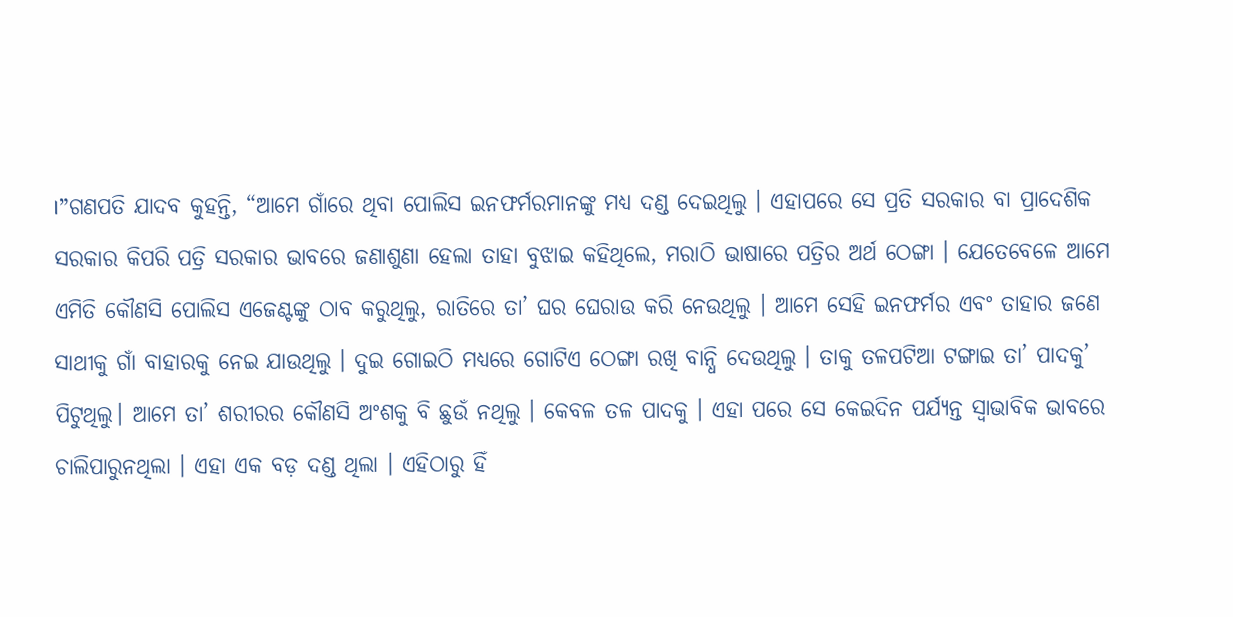।”ଗଣପତି ଯାଦବ କୁହନ୍ତି, “ଆମେ ଗାଁରେ ଥିବା ପୋଲିସ ଇନଫର୍ମରମାନଙ୍କୁ ମଧ୍ୟ ଦଣ୍ଡ ଦେଇଥିଲୁ । ଏହାପରେ ସେ ପ୍ରତି ସରକାର ବା ପ୍ରାଦେଶିକ ସରକାର କିପରି ପତ୍ରି ସରକାର ଭାବରେ ଜଣାଶୁଣା ହେଲା ତାହା ବୁଝାଇ କହିଥିଲେ, ମରାଠି ଭାଷାରେ ପତ୍ରିର ଅର୍ଥ ଠେଙ୍ଗା । ଯେତେବେଳେ ଆମେ ଏମିତି କୌଣସି ପୋଲିସ ଏଜେଣ୍ଟଙ୍କୁ ଠାବ କରୁଥିଲୁ, ରାତିରେ ତା’ ଘର ଘେରାଉ କରି ନେଉଥିଲୁ । ଆମେ ସେହି ଇନଫର୍ମର ଏବଂ ତାହାର ଜଣେ ସାଥୀକୁ ଗାଁ ବାହାରକୁ ନେଇ ଯାଉଥିଲୁ । ଦୁଇ ଗୋଇଠି ମଧ୍ୟରେ ଗୋଟିଏ ଠେଙ୍ଗା ରଖି ବାନ୍ଧି ଦେଉଥିଲୁ । ତାକୁ ତଳପଟିଆ ଟଙ୍ଗାଇ ତା’ ପାଦକୁ’ ପିଟୁଥିଲୁ। ଆମେ ତା’ ଶରୀରର କୌଣସି ଅଂଶକୁ ବି ଛୁଉଁ ନଥିଲୁ । କେବଳ ତଳ ପାଦକୁ । ଏହା ପରେ ସେ କେଇଦିନ ପର୍ଯ୍ୟନ୍ତ ସ୍ୱାଭାବିକ ଭାବରେ ଚାଲିପାରୁନଥିଲା । ଏହା ଏକ ବଡ଼ ଦଣ୍ଡ ଥିଲା । ଏହିଠାରୁ ହିଁ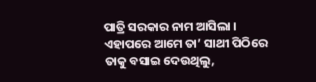ପାତ୍ରି ସରକାର ନାମ ଆସିଲା । ଏହାପରେ ଆମେ ତା’ ସାଥୀ ପିଠିରେ ତାକୁ ବସାଇ ଦେଉଥିଲୁ,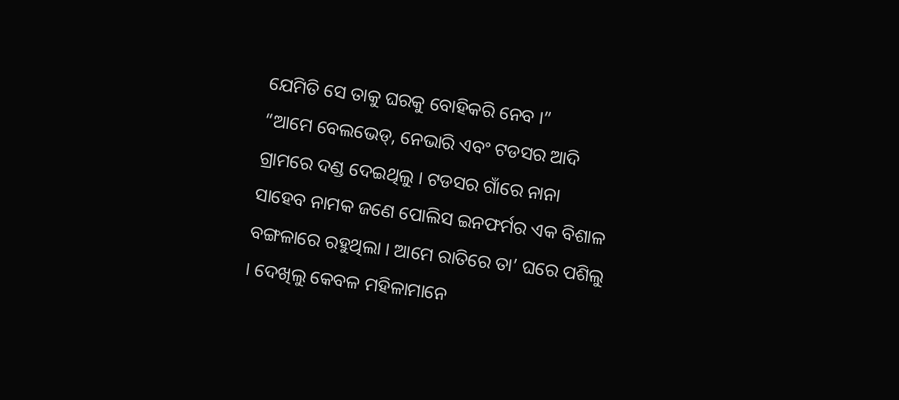ଯେମିତି ସେ ତାକୁ ଘରକୁ ବୋହିକରି ନେବ ।”
“ଆମେ ବେଲଭେଡ୍, ନେଭାରି ଏବଂ ଟଡସର ଆଦି ଗ୍ରାମରେ ଦଣ୍ଡ ଦେଇଥିଲୁ । ଟଡସର ଗାଁରେ ନାନା ସାହେବ ନାମକ ଜଣେ ପୋଲିସ ଇନଫର୍ମର ଏକ ବିଶାଳ ବଙ୍ଗଳାରେ ରହୁଥିଲା । ଆମେ ରାତିରେ ତା’ ଘରେ ପଶିଲୁ । ଦେଖିଲୁ କେବଳ ମହିଳାମାନେ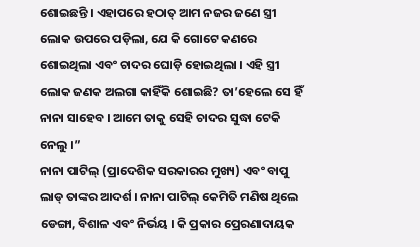ଶୋଇଛନ୍ତି । ଏହାପରେ ହଠାତ୍ ଆମ ନଜର ଜଣେ ସ୍ତ୍ରୀ ଲୋକ ଉପରେ ପଡ଼ିଲା, ଯେ କି ଗୋଟେ କଣରେ ଶୋଇଥିଲା ଏବଂ ଚାଦର ଘୋଡ଼ି ହୋଇଥିଲା । ଏହି ସ୍ତ୍ରୀ ଲୋକ ଜଣକ ଅଲଗା କାହିଁକି ଶୋଇଛି? ତା’ହେଲେ ସେ ହିଁ ନାନା ସାହେବ । ଆମେ ତାକୁ ସେହି ଚାଦର ସୁଦ୍ଧା ଟେକି ନେଲୁ ।”
ନାନା ପାଟିଲ୍ (ପ୍ରାଦେଶିକ ସରକାରର ମୁଖ୍ୟ) ଏବଂ ବାପୁ ଲାଡ୍ ତାଙ୍କର ଆଦର୍ଶ । ନାନା ପାଟିଲ୍ କେମିତି ମଣିଷ ଥିଲେ ଡେଙ୍ଗା, ବିଶାଳ ଏବଂ ନିର୍ଭୟ । କି ପ୍ରକାର ପ୍ରେରଣାଦାୟକ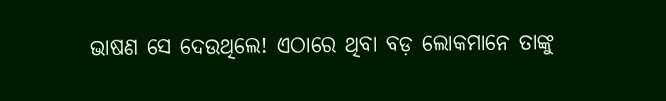ଭାଷଣ ସେ ଦେଉଥିଲେ! ଏଠାରେ ଥିବା ବଡ଼ ଲୋକମାନେ ତାଙ୍କୁ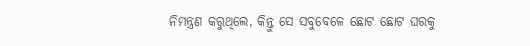ନିମନ୍ତ୍ରଣ କରୁଥିଲେ, କିନ୍ତୁ ସେ ସବୁବେଳେ ଛୋଟ ଛୋଟ ଘରକୁ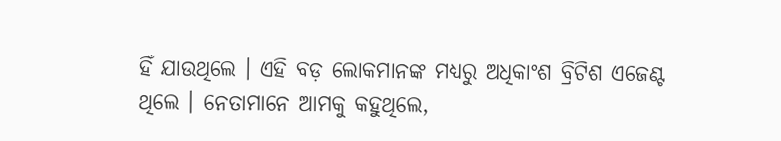ହିଁ ଯାଉଥିଲେ । ଏହି ବଡ଼ ଲୋକମାନଙ୍କ ମଧ୍ୟରୁ ଅଧିକାଂଶ ବ୍ରିଟିଶ ଏଜେଣ୍ଟ ଥିଲେ । ନେତାମାନେ ଆମକୁ କହୁଥିଲେ,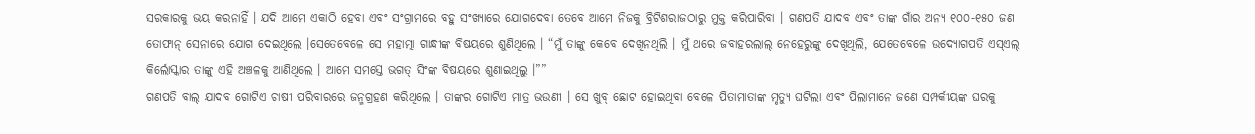ସରକାରକୁ ଭୟ କରନାହିଁ । ଯଦି ଆମେ ଏକାଠି ହେବା ଏବଂ ସଂଗ୍ରାମରେ ବହୁ ସଂଖ୍ୟାରେ ଯୋଗଦେବା ତେବେ ଆମେ ନିଜକୁ ବ୍ରିଟିଶରାଜଠାରୁ ମୁକ୍ତ କରିପାରିବା । ଗଣପତି ଯାଦବ ଏବଂ ତାଙ୍କ ଗାଁର ଅନ୍ୟ ୧୦୦-୧୫୦ ଜଣ ତୋଫାନ୍ ସେନାରେ ଯୋଗ ଦେଇଥିଲେ ।ସେତେବେଳେ ସେ ମହାତ୍ମା ଗାନ୍ଧୀଙ୍କ ବିଷୟରେ ଶୁଣିଥିଲେ । “ମୁଁ ତାଙ୍କୁ କେବେ ଦେଖିନଥିଲି । ମୁଁ ଥରେ ଜବାହରଲାଲ୍ ନେହେରୁଙ୍କୁ ଦେଖିଥିଲି, ଯେତେବେଳେ ଉଦ୍ୟୋଗପତି ଏସ୍ଏଲ୍ କିର୍ଲୋସ୍କାର ତାଙ୍କୁ ଏହି ଅଞ୍ଚଳକୁ ଆଣିଥିଲେ । ଆମେ ସମସ୍ତେ ଭଗତ୍ ସିଂଙ୍କ ବିଷୟରେ ଶୁଣାଇଥିଲୁ ।””
ଗଣପତି ବାଲ୍ ଯାଦବ ଗୋଟିଏ ଚାଷୀ ପରିବାରରେ ଜନ୍ମଗ୍ରହଣ କରିଥିଲେ । ତାଙ୍କର ଗୋଟିଏ ମାତ୍ର ଭଉଣୀ । ସେ ଖୁବ୍ ଛୋଟ ହୋଇଥିବା ବେଳେ ପିତାମାତାଙ୍କ ମୃତ୍ୟୁ ଘଟିଲା ଏବଂ ପିଲାମାନେ ଜଣେ ସମ୍ପର୍କୀୟଙ୍କ ଘରକୁ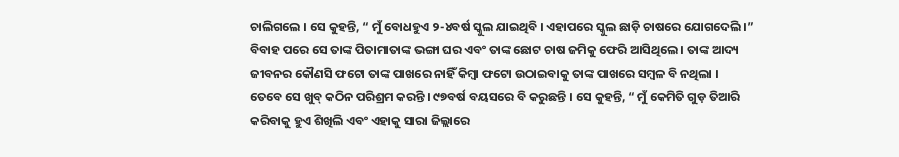ଚାଲିଗଲେ । ସେ କୁହନ୍ତି, “ ମୁଁ ବୋଧହୁଏ ୨-୪ବର୍ଷ ସ୍କୁଲ ଯାଇଥିବି । ଏହାପରେ ସ୍କୁଲ ଛାଡ଼ି ଚାଷରେ ଯୋଗଦେଲି ।” ବିବାହ ପରେ ସେ ତାଙ୍କ ପିତାମାତାଙ୍କ ଭଙ୍ଗା ଘର ଏବଂ ତାଙ୍କ ଛୋଟ ଚାଷ ଜମିକୁ ଫେରି ଆସିଥିଲେ । ତାଙ୍କ ଆଦ୍ୟ ଜୀବନର କୌଣସି ଫଟୋ ତାଙ୍କ ପାଖରେ ନାହିଁ କିମ୍ବା ଫଟୋ ଉଠାଇବାକୁ ତାଙ୍କ ପାଖରେ ସମ୍ବଳ ବି ନଥିଲା ।
ତେବେ ସେ ଖୁବ୍ କଠିନ ପରିଶ୍ରମ କରନ୍ତି । ୯୭ବର୍ଷ ବୟସରେ ବି କରୁଛନ୍ତି । ସେ କୁହନ୍ତି, “ ମୁଁ କେମିତି ଗୁଡ଼ ତିଆରି କରିବାକୁ ହୁଏ ଶିଖିଲି ଏବଂ ଏହାକୁ ସାରା ଜିଲ୍ଲାରେ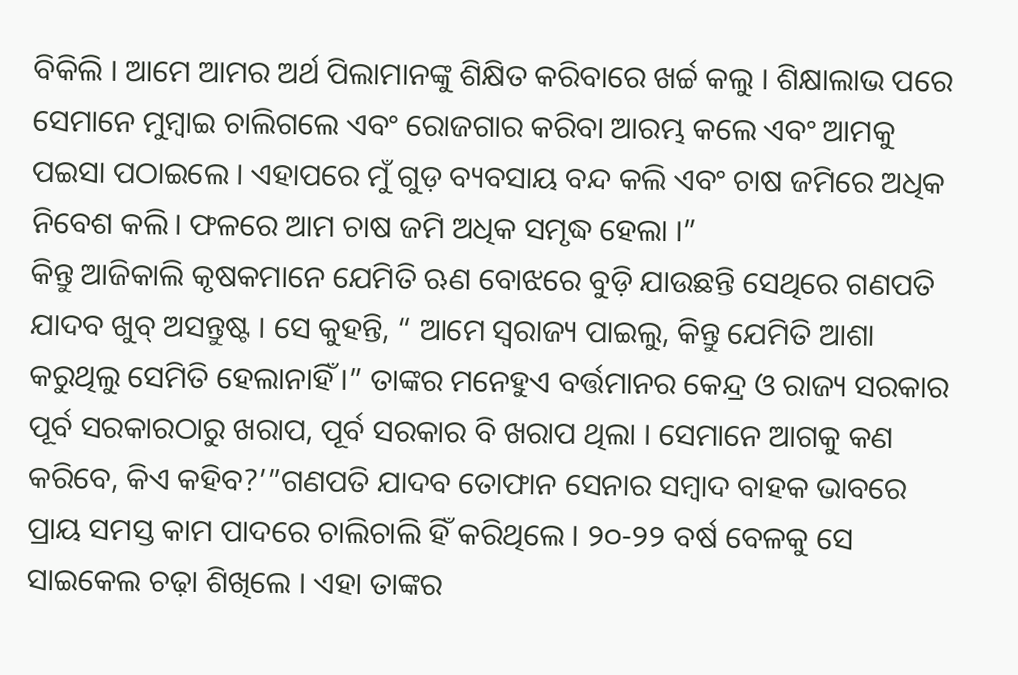ବିକିଲି । ଆମେ ଆମର ଅର୍ଥ ପିଲାମାନଙ୍କୁ ଶିକ୍ଷିତ କରିବାରେ ଖର୍ଚ୍ଚ କଲୁ । ଶିକ୍ଷାଲାଭ ପରେ ସେମାନେ ମୁମ୍ବାଇ ଚାଲିଗଲେ ଏବଂ ରୋଜଗାର କରିବା ଆରମ୍ଭ କଲେ ଏବଂ ଆମକୁ ପଇସା ପଠାଇଲେ । ଏହାପରେ ମୁଁ ଗୁଡ଼ ବ୍ୟବସାୟ ବନ୍ଦ କଲି ଏବଂ ଚାଷ ଜମିରେ ଅଧିକ ନିବେଶ କଲି। ଫଳରେ ଆମ ଚାଷ ଜମି ଅଧିକ ସମୃଦ୍ଧ ହେଲା ।”
କିନ୍ତୁ ଆଜିକାଲି କୃଷକମାନେ ଯେମିତି ଋଣ ବୋଝରେ ବୁଡ଼ି ଯାଉଛନ୍ତି ସେଥିରେ ଗଣପତି ଯାଦବ ଖୁବ୍ ଅସନ୍ତୁଷ୍ଟ । ସେ କୁହନ୍ତି, “ ଆମେ ସ୍ୱରାଜ୍ୟ ପାଇଲୁ, କିନ୍ତୁ ଯେମିତି ଆଶା କରୁଥିଲୁ ସେମିତି ହେଲାନାହିଁ ।” ତାଙ୍କର ମନେହୁଏ ବର୍ତ୍ତମାନର କେନ୍ଦ୍ର ଓ ରାଜ୍ୟ ସରକାର ପୂର୍ବ ସରକାରଠାରୁ ଖରାପ, ପୂର୍ବ ସରକାର ବି ଖରାପ ଥିଲା । ସେମାନେ ଆଗକୁ କଣ କରିବେ, କିଏ କହିବ?’”ଗଣପତି ଯାଦବ ତୋଫାନ ସେନାର ସମ୍ବାଦ ବାହକ ଭାବରେ ପ୍ରାୟ ସମସ୍ତ କାମ ପାଦରେ ଚାଲିଚାଲି ହିଁ କରିଥିଲେ । ୨୦-୨୨ ବର୍ଷ ବେଳକୁ ସେ ସାଇକେଲ ଚଢ଼ା ଶିଖିଲେ । ଏହା ତାଙ୍କର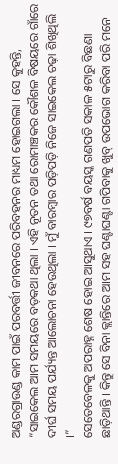ଅଣ୍ଡରଗ୍ରାଉଣ୍ଡ କାମ ପାଇଁ ପରବର୍ତ୍ତୀ ଜୀବନରେ ପରିବହନର ମାଧ୍ୟମ ହୋଇଗଲା । ସେ କୁହନ୍ତି, “ସାଇକେଲ ଆମ ସମୟରେ ବଡ଼କଥା ଥିଲା । ଏହି ନୂତନ ତଥା ରୋମାଞ୍ଚକର କୌଶଳ ବିଷୟରେ ଗାଁରେ ଦୀର୍ଘ ସମୟ ପର୍ଯ୍ୟନ୍ତ ଆଲୋଚନା ହେଉଥିଲା । ମୁଁ ବାରମ୍ବାର ପଡ଼ିପଡ଼ି ନିଜେ ସାଇକେଲ ଚଢ଼ା ଶିଖିଥିଲି ।”
ସେତେବେଳକୁ ଅପରାହ୍ନ ଶେଷ ହୋଇ ଆସୁଥାଏ । ୯୭ବର୍ଷ ବୟସ୍କ ଗଣପତି ସକାଳ ୫ଟାରୁ ବିଛଣା ଛାଡ଼ିଥାନ୍ତି । କିନ୍ତୁ ସେ ବିନା କ୍ଲାନ୍ତିରେ ଆମ ସହ ଘଣ୍ଟାଘଣ୍ଟା ଗପିବାକୁ ଖୁବ୍ ଉପଭୋଗ କରିବା ପରି ମନେ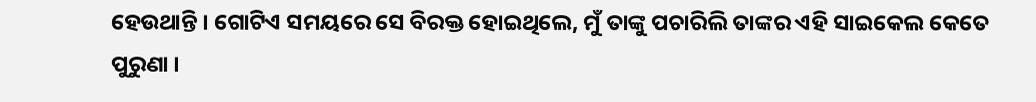ହେଉଥାନ୍ତି । ଗୋଟିଏ ସମୟରେ ସେ ବିରକ୍ତ ହୋଇଥିଲେ, ମୁଁ ତାଙ୍କୁ ପଚାରିଲି ତାଙ୍କର ଏହି ସାଇକେଲ କେତେ ପୁରୁଣା ।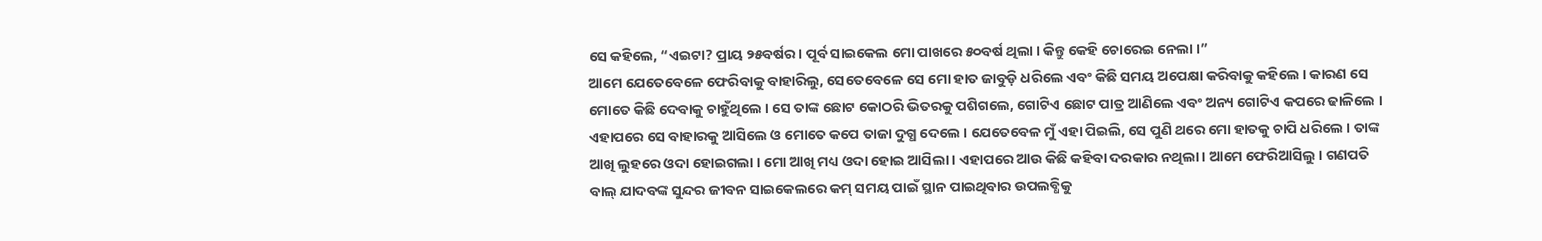ସେ କହିଲେ, “ଏଇଟା? ପ୍ରାୟ ୨୫ବର୍ଷର । ପୂର୍ବ ସାଇକେଲ ମୋ ପାଖରେ ୫୦ବର୍ଷ ଥିଲା । କିନ୍ତୁ କେହି ଚୋରେଇ ନେଲା ।”
ଆମେ ଯେତେବେଳେ ଫେରିବାକୁ ବାହାରିଲୁ, ସେତେବେଳେ ସେ ମୋ ହାତ ଜାବୁଡ଼ି ଧରିଲେ ଏବଂ କିଛି ସମୟ ଅପେକ୍ଷା କରିବାକୁ କହିଲେ । କାରଣ ସେ ମୋତେ କିଛି ଦେବାକୁ ଚାହୁଁଥିଲେ । ସେ ତାଙ୍କ ଛୋଟ କୋଠରି ଭିତରକୁ ପଶିଗଲେ, ଗୋଟିଏ ଛୋଟ ପାତ୍ର ଆଣିଲେ ଏବଂ ଅନ୍ୟ ଗୋଟିଏ କପରେ ଢାଳିଲେ । ଏହାପରେ ସେ ବାହାରକୁ ଆସିଲେ ଓ ମୋତେ କପେ ତାଜା ଦୁଗ୍ଧ ଦେଲେ । ଯେତେବେଳ ମୁଁ ଏହା ପିଇଲି, ସେ ପୁଣି ଥରେ ମୋ ହାତକୁ ଚାପି ଧରିଲେ । ତାଙ୍କ ଆଖି ଲୁହରେ ଓଦା ହୋଇଗଲା । ମୋ ଆଖି ମଧ୍ୟ ଓଦା ହୋଇ ଆସିଲା । ଏହାପରେ ଆଉ କିଛି କହିବା ଦରକାର ନଥିଲା । ଆମେ ଫେରିଆସିଲୁ । ଗଣପତି ବାଲ୍ ଯାଦବଙ୍କ ସୁନ୍ଦର ଜୀବନ ସାଇକେଲରେ କମ୍ ସମୟ ପାଇଁ ସ୍ଥାନ ପାଇଥିବାର ଉପଲବ୍ଧିକୁ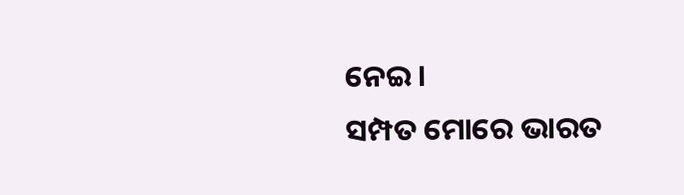ନେଇ ।
ସମ୍ପତ ମୋରେ ଭାରତ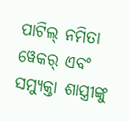ପାଟିଲ୍ ନମିତା ୱେକର୍ ଏବଂ ସମ୍ୟୁକ୍ତା ଶାସ୍ତ୍ରୀଙ୍କୁ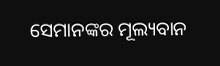ସେମାନଙ୍କର ମୂଲ୍ୟବାନ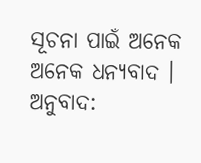ସୂଚନା ପାଇଁ ଅନେକ ଅନେକ ଧନ୍ୟବାଦ ।
ଅନୁବାଦ: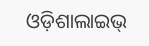ଓଡ଼ିଶାଲାଇଭ୍